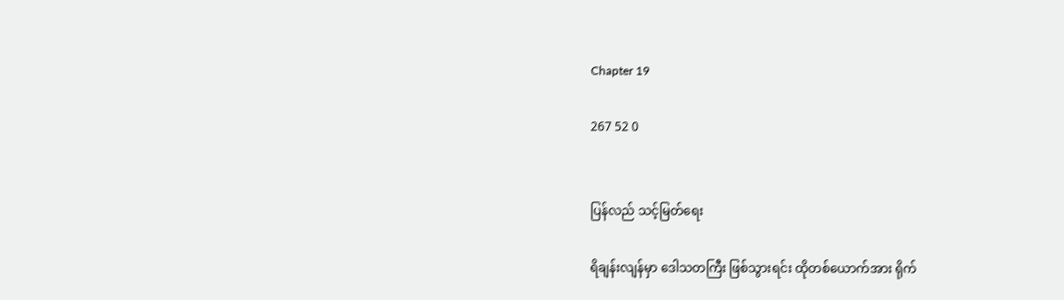Chapter 19

267 52 0


ပြန်လည် သင့်မြတ်ရေး

ရိချန်းလျန်မှာ ဒေါသတကြီး ဖြစ်သွားရင်း ထိုတစ်ယောက်အား ရိုက်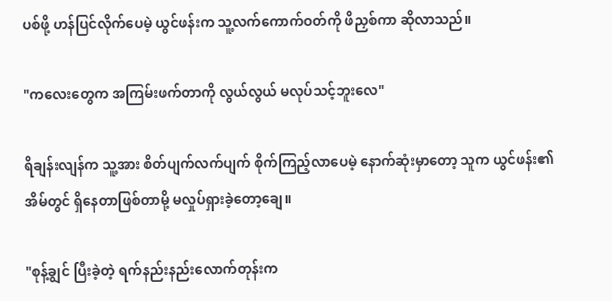ပစ်ဖို့ ဟန်ပြင်လိုက်ပေမဲ့ ယွင်ဖန်းက သူ့လက်ကောက်ဝတ်ကို ဖိညှစ်ကာ ဆိုလာသည်။

"ကလေးတွေက အကြမ်းဖက်တာကို လွယ်လွယ် မလုပ်သင့်ဘူးလေ"

ရိချန်းလျန်က သူ့အား စိတ်ပျက်လက်ပျက် စိုက်ကြည့်လာပေမဲ့ နောက်ဆုံးမှာတော့ သူက ယွင်ဖန်း၏အိမ်တွင် ရှိနေတာဖြစ်တာမို့ မလှုပ်ရှားခဲ့တော့ချေ။

"စုန့်ချွင် ပြီးခဲ့တဲ့ ရက်နည်းနည်းလောက်တုန်းက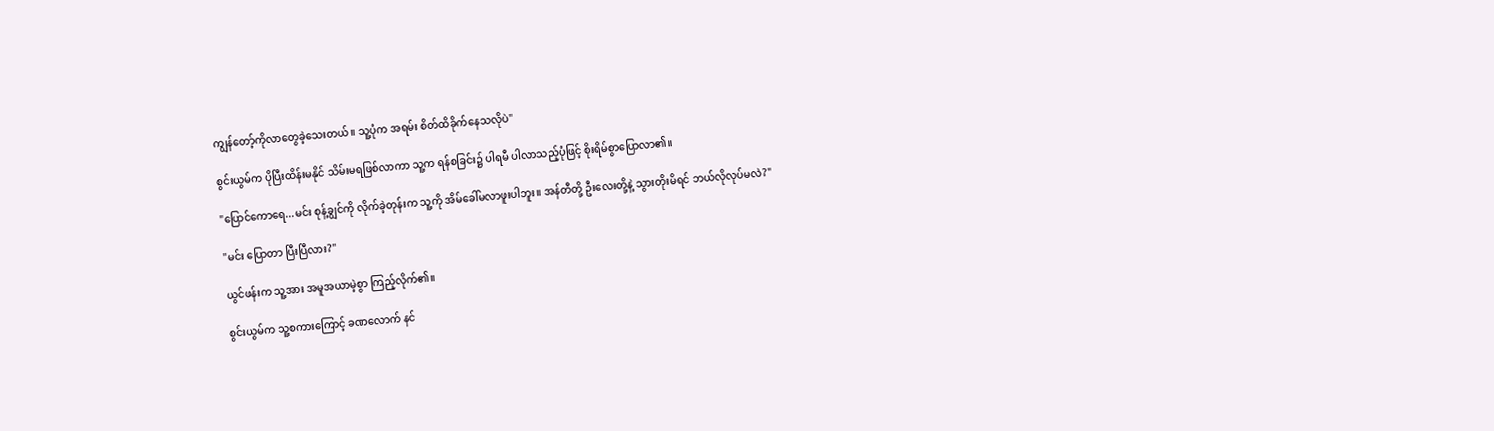ကျွန်တော့်ကိုလာတွေခဲ့သေးတယ်။ သူ့ပုံက အရမ်း စိတ်ထိခိုက်နေသလိုပဲ"

စွင်းယွမ်က ပိုပြီးထိန်းမနိုင် သိမ်းမရ‌ဖြစ်လာကာ သူ့က ရန်စခြင်း၌ ပါရမီ ပါလာသည့်ပုံဖြင့် စိုးရိမ်စွာပြောလာ၏။

"ပြောင်ကောရေ...မင်း စုန့်ချွင်ကို လိုက်ခဲ့တုန်းက သူ့ကို အိမ်ခေါ်မလာဖူးပါဘူး။ အန်တီတို့ ဦးလေးတို့နဲ့ သွားတိုးမိရင် ဘယ်လိုလုပ်မလဲ?"

"မင်း ပြောတာ ပြီးပြီလား?"

ယွင်ဖန်းက သူ့အား အမူအယာမဲ့စွာ ကြည့်လိုက်၏။

စွင်းယွမ်က သူ့စကားကြောင့် ခဏလောက် နင်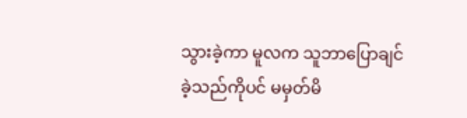သွားခဲ့ကာ မူလက သူဘာပြောချင်ခဲ့သည်ကိုပင် မမှတ်မိ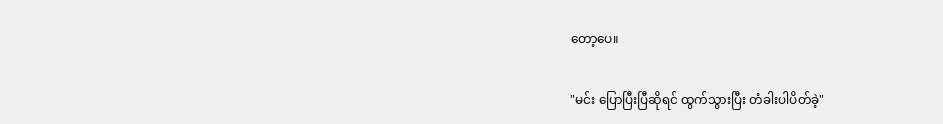တော့ပေ။

"မင်း ပြောပြီးပြီဆိုရင် ထွက်သွားပြီး တံခါးပါပိတ်ခဲ့"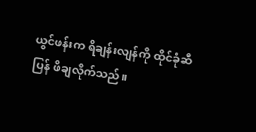ယွင်ဖန်းက ရိချန်းလျန်ကို ထိုင်ခုံဆီ ပြန် ဖိချလိုက်သည်။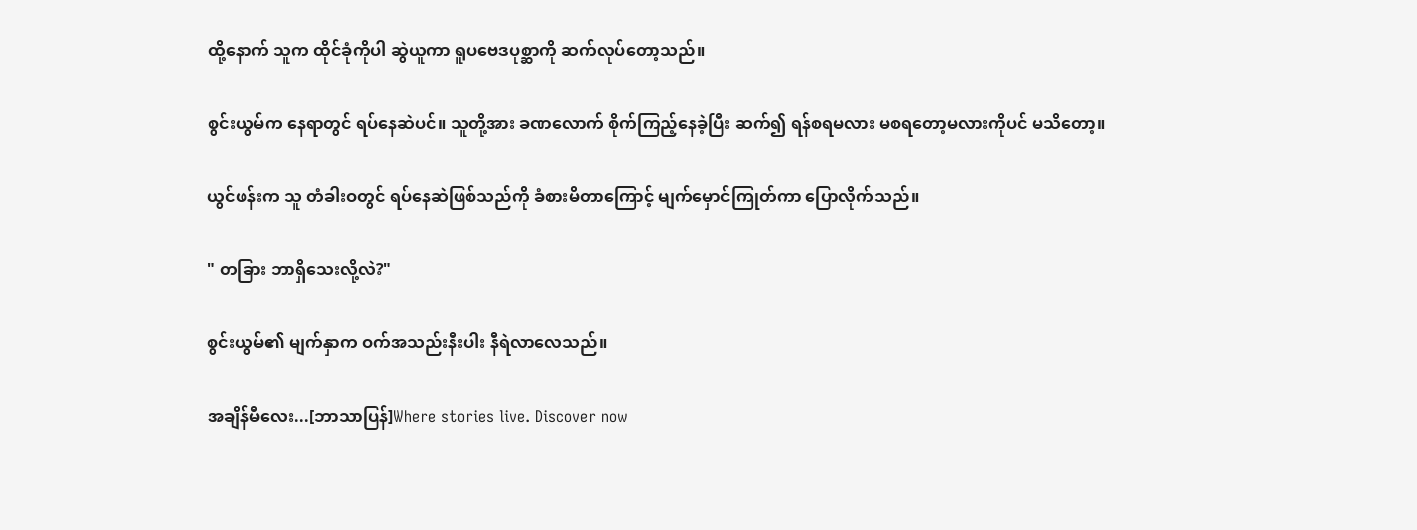ထို့နောက် သူက ထိုင်ခုံကိုပါ ဆွဲယူကာ ရူပဗေဒပုစ္ဆာကို ဆက်လုပ်တော့သည်။

စွင်းယွမ်က နေရာတွင် ရပ်နေဆဲပင်။ သူတို့အား ခဏလောက် စိုက်ကြည့်နေခဲ့ပြီး ဆက်၍ ရန်စရမလား မစရတော့မလားကိုပင် မသိတော့။

ယွင်ဖန်းက သူ တံခါးဝတွင် ရပ်နေဆဲဖြစ်သည်ကို ခံစားမိတာကြောင့် မျက်မှောင်ကြုတ်ကာ ပြောလိုက်သည်။

" တခြား ဘာရှိသေးလို့လဲ?"

စွင်းယွမ်၏ မျက်နှာက ဝက်အသည်းနီးပါး နီရဲလာလေသည်။

အချိန်မီလေး...[ဘာသာပြန်]Where stories live. Discover now